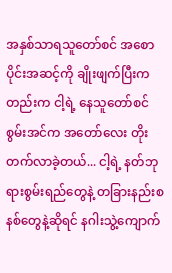အနှစ်သာရသူတော်စင် အစောပိုင်းအဆင့်ကို ချိုးဖျက်ပြီးကတည်းက ငါ့ရဲ့ နေသူတော်စင်စွမ်းအင်က အတော်လေး တိုးတက်လာခဲ့တယ်... ငါ့ရဲ့ နတ်ဘုရားစွမ်းရည်တွေနဲ့ တခြားနည်းစနစ်တွေနဲ့ဆိုရင် နဂါးသွဲ့ကျောက်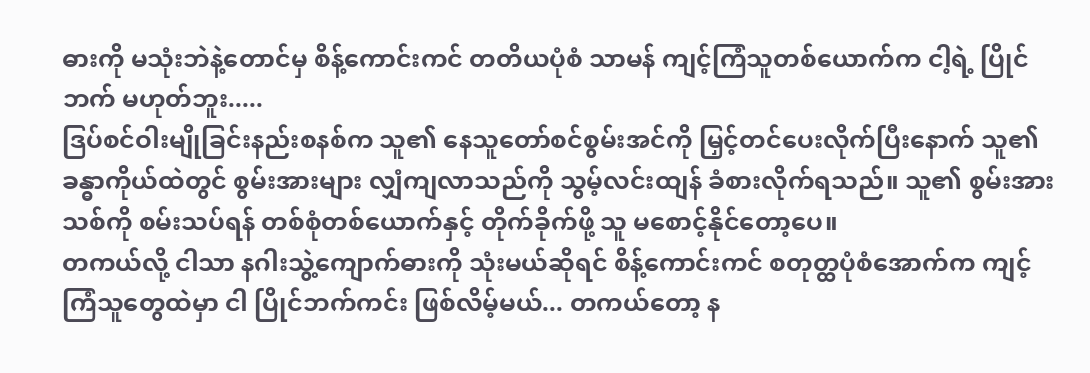ဓားကို မသုံးဘဲနဲ့တောင်မှ စိန့်ကောင်းကင် တတိယပုံစံ သာမန် ကျင့်ကြံသူတစ်ယောက်က ငါ့ရဲ့ ပြိုင်ဘက် မဟုတ်ဘူး.....
ဒြပ်စင်ဝါးမျိုခြင်းနည်းစနစ်က သူ၏ နေသူတော်စင်စွမ်းအင်ကို မြှင့်တင်ပေးလိုက်ပြီးနောက် သူ၏ ခန္ဓာကိုယ်ထဲတွင် စွမ်းအားများ လျှံကျလာသည်ကို သွမ့်လင်းထျန် ခံစားလိုက်ရသည်။ သူ၏ စွမ်းအားသစ်ကို စမ်းသပ်ရန် တစ်စုံတစ်ယောက်နှင့် တိုက်ခိုက်ဖို့ သူ မစောင့်နိုင်တော့ပေ။
တကယ်လို့ ငါသာ နဂါးသွဲ့ကျောက်ဓားကို သုံးမယ်ဆိုရင် စိန့်ကောင်းကင် စတုတ္ထပုံစံအောက်က ကျင့်ကြံသူတွေထဲမှာ ငါ ပြိုင်ဘက်ကင်း ဖြစ်လိမ့်မယ်... တကယ်တော့ န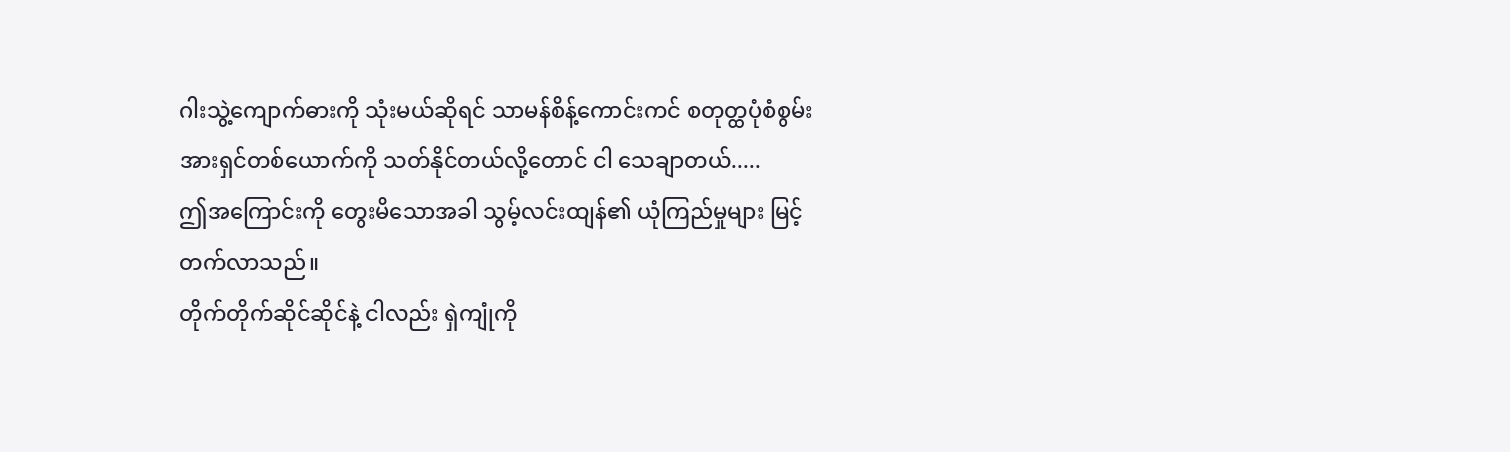ဂါးသွဲ့ကျောက်ဓားကို သုံးမယ်ဆိုရင် သာမန်စိန့်ကောင်းကင် စတုတ္ထပုံစံစွမ်းအားရှင်တစ်ယောက်ကို သတ်နိုင်တယ်လို့တောင် ငါ သေချာတယ်.....
ဤအကြောင်းကို တွေးမိသောအခါ သွမ့်လင်းထျန်၏ ယုံကြည်မှုများ မြင့်တက်လာသည်။
တိုက်တိုက်ဆိုင်ဆိုင်နဲ့ ငါလည်း ရှဲကျုံကို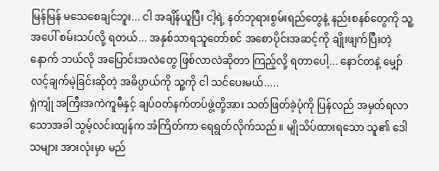မြန်မြန် မသေစေချင်ဘူး... ငါ အချိန်ယူပြီး ငါ့ရဲ့ နတ်ဘုရားစွမ်းရည်တွေနဲ့ နည်းစနစ်တွေကို သူ့အပေါ် စမ်းသပ်လို့ ရတယ်... အနှစ်သာရသူတော်စင် အစောပိုင်းအဆင့်ကို ချိုးဖျက်ပြီးတဲ့နောက် ဘယ်လို အပြောင်းအလဲတွေ ဖြစ်လာလဲဆိုတာ ကြည့်လို့ ရတာပေါ့... နောင်တနဲ့ မျှော်လင့်ချက်မဲ့ခြင်းဆိုတဲ့ အဓိပ္ပာယ်ကို သူ့ကို ငါ သင်ပေးမယ်.....
ရှဲကျုံ အကြီးအကဲကူမီနှင့် ချပ်ဝတ်နက်တပ်ဖွဲ့တို့အား သတ်ဖြတ်ခဲ့ပုံကို ပြန်လည် အမှတ်ရလာသောအခါ သွမ့်လင်းထျန်က အံကြိတ်ကာ ရေရွတ်လိုက်သည်။ မျိုသိပ်ထားရသော သူ၏ ဒေါသများ အားလုံးမှာ မည်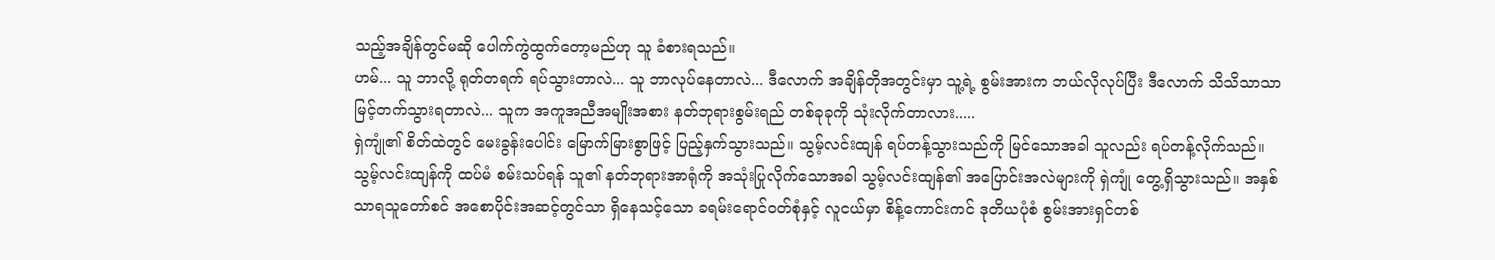သည့်အချိန်တွင်မဆို ပေါက်ကွဲထွက်တော့မည်ဟု သူ ခံစားရသည်။
ဟမ်... သူ ဘာလို့ ရုတ်တရက် ရပ်သွားတာလဲ... သူ ဘာလုပ်နေတာလဲ... ဒီလောက် အချိန်တိုအတွင်းမှာ သူ့ရဲ့ စွမ်းအားက ဘယ်လိုလုပ်ပြီး ဒီလောက် သိသိသာသာ မြင့်တက်သွားရတာလဲ... သူက အကူအညီအမျိုးအစား နတ်ဘုရားစွမ်းရည် တစ်ခုခုကို သုံးလိုက်တာလား.....
ရှဲကျုံ၏ စိတ်ထဲတွင် မေးခွန်းပေါင်း မြောက်မြားစွာဖြင့် ပြည့်နှက်သွားသည်။ သွမ့်လင်းထျန် ရပ်တန့်သွားသည်ကို မြင်သောအခါ သူလည်း ရပ်တန့်လိုက်သည်။
သွမ့်လင်းထျန်ကို ထပ်မံ စမ်းသပ်ရန် သူ၏ နတ်ဘုရားအာရုံကို အသုံးပြုလိုက်သောအခါ သွမ့်လင်းထျန်၏ အပြောင်းအလဲများကို ရှဲကျုံ တွေ့ရှိသွားသည်။ အနှစ်သာရသူတော်စင် အစောပိုင်းအဆင့်တွင်သာ ရှိနေသင့်သော ခရမ်းရောင်ဝတ်စုံနှင့် လူငယ်မှာ စိန့်ကောင်းကင် ဒုတိယပုံစံ စွမ်းအားရှင်တစ်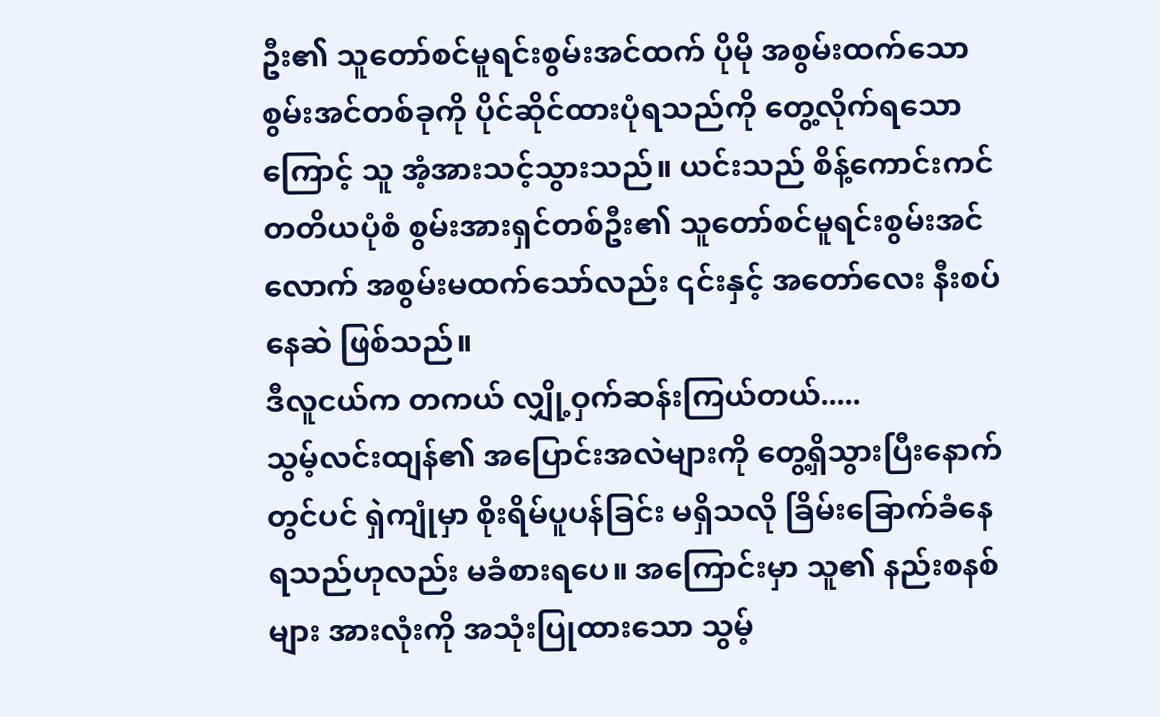ဦး၏ သူတော်စင်မူရင်းစွမ်းအင်ထက် ပိုမို အစွမ်းထက်သော စွမ်းအင်တစ်ခုကို ပိုင်ဆိုင်ထားပုံရသည်ကို တွေ့လိုက်ရသောကြောင့် သူ အံ့အားသင့်သွားသည်။ ယင်းသည် စိန့်ကောင်းကင် တတိယပုံစံ စွမ်းအားရှင်တစ်ဦး၏ သူတော်စင်မူရင်းစွမ်းအင်လောက် အစွမ်းမထက်သော်လည်း ၎င်းနှင့် အတော်လေး နီးစပ်နေဆဲ ဖြစ်သည်။
ဒီလူငယ်က တကယ် လျှို့ဝှက်ဆန်းကြယ်တယ်.....
သွမ့်လင်းထျန်၏ အပြောင်းအလဲများကို တွေ့ရှိသွားပြီးနောက်တွင်ပင် ရှဲကျုံမှာ စိုးရိမ်ပူပန်ခြင်း မရှိသလို ခြိမ်းခြောက်ခံနေရသည်ဟုလည်း မခံစားရပေ။ အကြောင်းမှာ သူ၏ နည်းစနစ်များ အားလုံးကို အသုံးပြုထားသော သွမ့်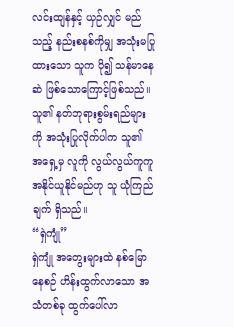လင်းထျန်နှင့် ယှဉ်လျှင် မည်သည့် နည်းစနစ်ကိုမျှ အသုံးမပြုထားသော သူက ပို၍ သန်မာနေဆဲ ဖြစ်သောကြောင့်ဖြစ်သည်။ သူ၏ နတ်ဘုရားစွမ်းရည်များကို အသုံးပြုလိုက်ပါက သူ၏ အရှေ့မှ လူကို လွယ်လွယ်ကူကူ အနိုင်ယူနိုင်မည်ဟု သူ ယုံကြည်ချက် ရှိသည်။
“ရှဲကျုံ”
ရှဲကျုံ အတွေးများထဲ နစ်မြောနေစဉ် ဟိန်းထွက်လာသော အသံတစ်ခု ထွက်ပေါ်လာ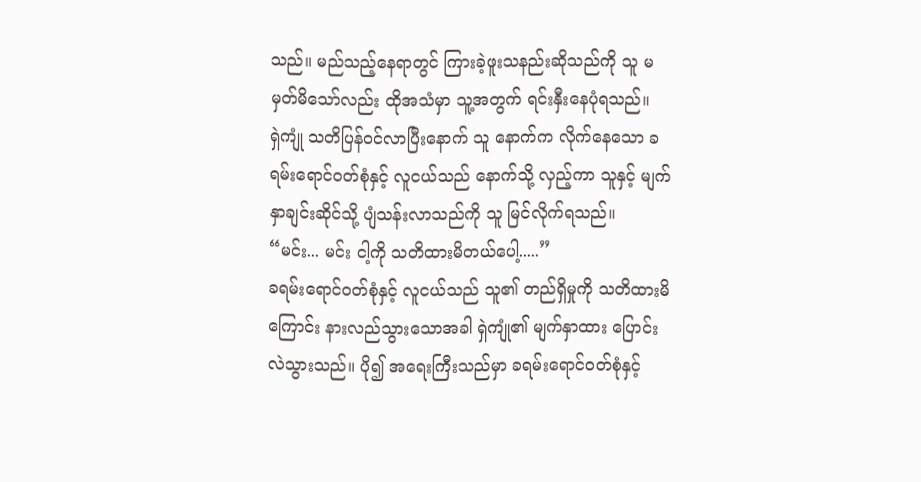သည်။ မည်သည့်နေရာတွင် ကြားခဲ့ဖူးသနည်းဆိုသည်ကို သူ မမှတ်မိသော်လည်း ထိုအသံမှာ သူ့အတွက် ရင်းနှီးနေပုံရသည်။
ရှဲကျုံ သတိပြန်ဝင်လာပြီးနောက် သူ နောက်က လိုက်နေသော ခရမ်းရောင်ဝတ်စုံနှင့် လူငယ်သည် နောက်သို့ လှည့်ကာ သူနှင့် မျက်နှာချင်းဆိုင်သို့ ပျံသန်းလာသည်ကို သူ မြင်လိုက်ရသည်။
“မင်း... မင်း ငါ့ကို သတိထားမိတယ်ပေါ့.....”
ခရမ်းရောင်ဝတ်စုံနှင့် လူငယ်သည် သူ၏ တည်ရှိမှုကို သတိထားမိကြောင်း နားလည်သွားသောအခါ ရှဲကျုံ၏ မျက်နှာထား ပြောင်းလဲသွားသည်။ ပို၍ အရေးကြီးသည်မှာ ခရမ်းရောင်ဝတ်စုံနှင့်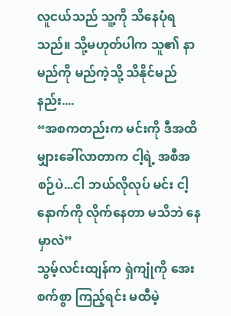လူငယ်သည် သူ့ကို သိနေပုံရသည်။ သို့မဟုတ်ပါက သူ၏ နာမည်ကို မည်ကဲ့သို့ သိနိုင်မည်နည်း....
“အစကတည်းက မင်းကို ဒီအထိ မျှားခေါ်လာတာက ငါ့ရဲ့ အစီအစဉ်ပဲ...ငါ ဘယ်လိုလုပ် မင်း ငါ့နောက်ကို လိုက်နေတာ မသိဘဲ နေမှာလဲ”
သွမ့်လင်းထျန်က ရှဲကျုံကို အေးစက်စွာ ကြည့်ရင်း မထီမဲ့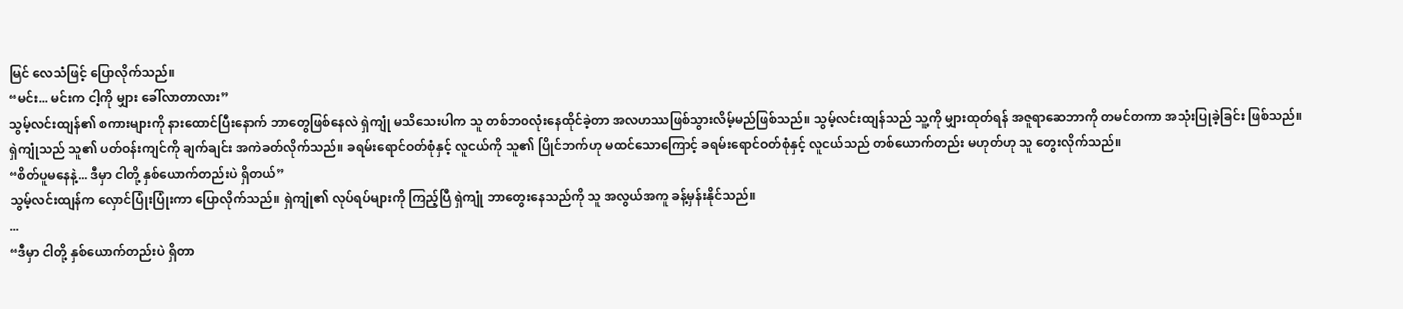မြင် လေသံဖြင့် ပြောလိုက်သည်။
“မင်း... မင်းက ငါ့ကို မျှား ခေါ်လာတာလား”
သွမ့်လင်းထျန်၏ စကားများကို နားထောင်ပြီးနောက် ဘာတွေဖြစ်နေလဲ ရှဲကျုံ မသိသေးပါက သူ တစ်ဘ၀လုံးနေထိုင်ခဲ့တာ အလဟဿဖြစ်သွားလိမ့်မည်ဖြစ်သည်။ သွမ့်လင်းထျန်သည် သူ့ကို မျှားထုတ်ရန် အဇူရာဆေဘာကို တမင်တကာ အသုံးပြုခဲ့ခြင်း ဖြစ်သည်။
ရှဲကျုံသည် သူ၏ ပတ်ဝန်းကျင်ကို ချက်ချင်း အကဲခတ်လိုက်သည်။ ခရမ်းရောင်ဝတ်စုံနှင့် လူငယ်ကို သူ၏ ပြိုင်ဘက်ဟု မထင်သောကြောင့် ခရမ်းရောင်ဝတ်စုံနှင့် လူငယ်သည် တစ်ယောက်တည်း မဟုတ်ဟု သူ တွေးလိုက်သည်။
“စိတ်ပူမနေနဲ့... ဒီမှာ ငါတို့ နှစ်ယောက်တည်းပဲ ရှိတယ်”
သွမ့်လင်းထျန်က လှောင်ပြုံးပြုံးကာ ပြောလိုက်သည်။ ရှဲကျုံ၏ လုပ်ရပ်များကို ကြည့်ပြီ ရှဲကျုံ ဘာတွေးနေသည်ကို သူ အလွယ်အကူ ခန့်မှန်းနိုင်သည်။
...
“ဒီမှာ ငါတို့ နှစ်ယောက်တည်းပဲ ရှိတာ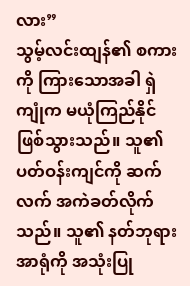လား”
သွမ့်လင်းထျန်၏ စကားကို ကြားသောအခါ ရှဲကျုံက မယုံကြည်နိုင်ဖြစ်သွားသည်။ သူ၏ ပတ်ဝန်းကျင်ကို ဆက်လက် အကဲခတ်လိုက်သည်။ သူ၏ နတ်ဘုရားအာရုံကို အသုံးပြု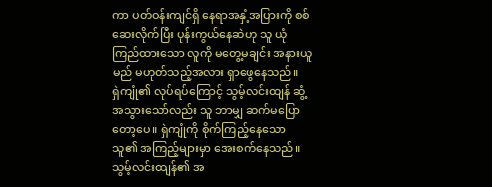ကာ ပတ်ဝန်းကျင်ရှိ နေရာအနှံ့အပြားကို စစ်ဆေးလိုက်ပြီး ပုန်းကွယ်နေဆဲဟု သူ ယုံကြည်ထားသော လူကို မတွေ့မချင်း အနားယူမည် မဟုတ်သည့်အလား ရှာဖွေနေသည်။
ရှဲကျုံ၏ လုပ်ရပ်ကြောင့် သွမ့်လင်းထျန် ဆွံ့အသွားသော်လည်း သူ ဘာမျှ ဆက်မပြောတော့ပေ။ ရှဲကျုံကို စိုက်ကြည့်နေသော သူ၏ အကြည့်များမှာ အေးစက်နေသည်။
သွမ့်လင်းထျန်၏ အ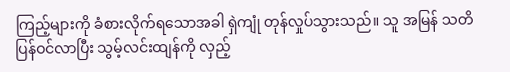ကြည့်များကို ခံစားလိုက်ရသောအခါ ရှဲကျုံ တုန်လှုပ်သွားသည်။ သူ အမြန် သတိပြန်ဝင်လာပြီး သွမ့်လင်းထျန်ကို လှည့်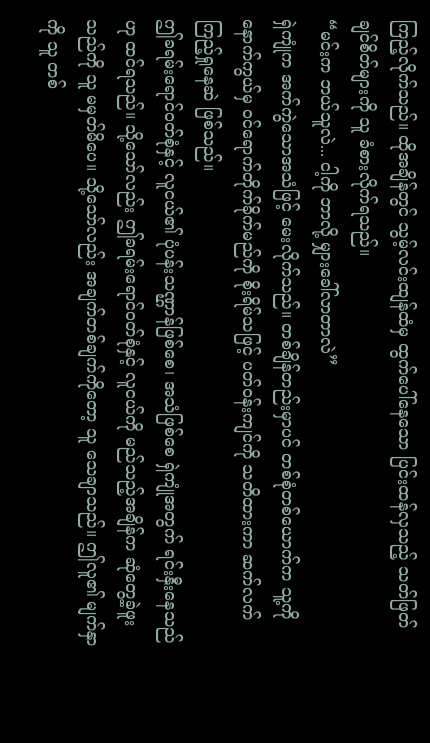ကြည့်လိုက်သည်။ ထိုအချိန်တွင် သွမ့်လင်းထျန်ထံမှ ထွက်ပေါ်နေသော ပြင်းထန်လှသည့် သတ်ဖြတ်ချင်စိတ်များကို သူ ခံစားလိုက်ရသည်။
“မင်းက ဘယ်သူလဲ... ငါ့ကို ဘာလို့ မျှားခေါ်လာတာလဲ”
ရှဲကျုံက အက်ကွဲသောအသံဖြင့် မေးလိုက်သည်။ တစ်ချိန်တည်းမှာပင် တစ်စုံတစ်ယောက်က သူ့ကို နောက်ကွယ်မှ ဝင်ရောက်တိုက်ခိုက်မည်ကို စိုးရိမ်သဖြင့် ပတ်ဝန်းကျင်ကို သတိထားကာ ဆက်လက် ကြည့်ရှုနေဆဲ ဖြစ်သည်။
ဤခရမ်းရောင်ဝတ်စုံနှင့် လူငယ်၏ ပုံပန်းသဏ္ဌာန်ဖြစ်စေ၊ အသံဖြစ်စေ ရှဲကျုံအတွက် ရင်းနှီးနေသည်ဟု ထင်ရသည်။ သို့သော်လည်း ဤခရမ်းရောင်ဝတ်စုံနှင့် လူငယ်ကို မည်သည့်အချိန်က ဆုံတွေ့ခဲ့ဖူးသည်ကို သူ မမှတ်မိပေ။ သို့သော်လည်း အချက်တစ်ချက်ကိုတော့ သူ သေချာသည်။ ဤလူ၏ မျက်နှာကို သူ တစ်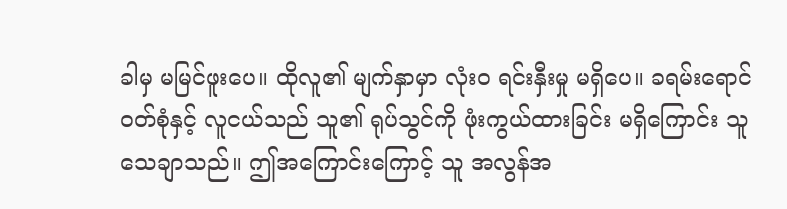ခါမှ မမြင်ဖူးပေ။ ထိုလူ၏ မျက်နှာမှာ လုံးဝ ရင်းနှီးမှု မရှိပေ။ ခရမ်းရောင်ဝတ်စုံနှင့် လူငယ်သည် သူ၏ ရုပ်သွင်ကို ဖုံးကွယ်ထားခြင်း မရှိကြောင်း သူ သေချာသည်။ ဤအကြောင်းကြောင့် သူ အလွန်အ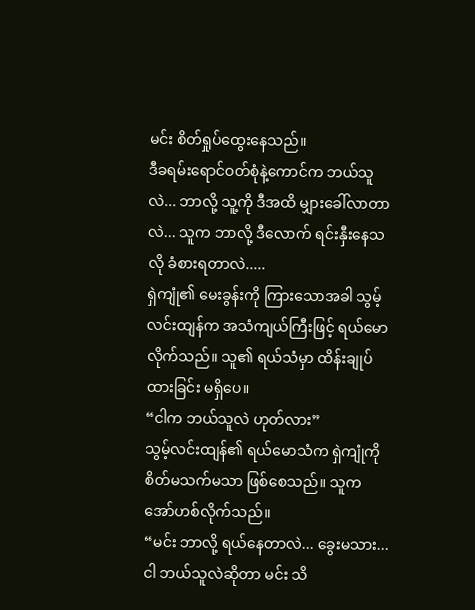မင်း စိတ်ရှုပ်ထွေးနေသည်။
ဒီခရမ်းရောင်ဝတ်စုံနဲ့ကောင်က ဘယ်သူလဲ... ဘာလို့ သူ့ကို ဒီအထိ မျှားခေါ်လာတာလဲ... သူက ဘာလို့ ဒီလောက် ရင်းနှီးနေသလို ခံစားရတာလဲ.....
ရှဲကျုံ၏ မေးခွန်းကို ကြားသောအခါ သွမ့်လင်းထျန်က အသံကျယ်ကြီးဖြင့် ရယ်မောလိုက်သည်။ သူ၏ ရယ်သံမှာ ထိန်းချုပ်ထားခြင်း မရှိပေ။
“ငါက ဘယ်သူလဲ ဟုတ်လား”
သွမ့်လင်းထျန်၏ ရယ်မောသံက ရှဲကျုံကို စိတ်မသက်မသာ ဖြစ်စေသည်။ သူက အော်ဟစ်လိုက်သည်။
“မင်း ဘာလို့ ရယ်နေတာလဲ... ခွေးမသား... ငါ ဘယ်သူလဲဆိုတာ မင်း သိ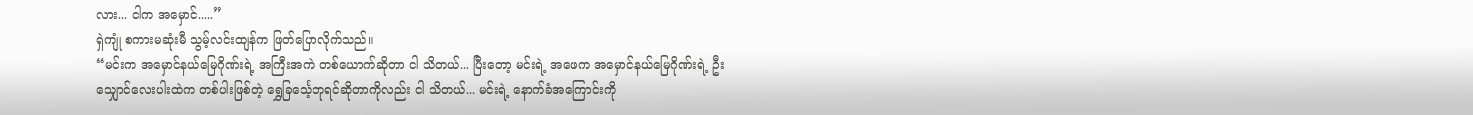လား... ငါက အမှောင်.....”
ရှဲကျုံ စကားမဆုံးမီ သွမ့်လင်းထျန်က ဖြတ်ပြောလိုက်သည်။
“မင်းက အမှောင်နယ်မြေဂိုဏ်းရဲ့ အကြီးအကဲ တစ်ယောက်ဆိုတာ ငါ သိတယ်... ပြီးတော့ မင်းရဲ့ အဖေက အမှောင်နယ်မြေဂိုဏ်းရဲ့ ဦးသျှောင်လေးပါးထဲက တစ်ပါးဖြစ်တဲ့ ရွှေခြင်္သေ့ဘုရင်ဆိုတာကိုလည်း ငါ သိတယ်... မင်းရဲ့ နောက်ခံအကြောင်းကို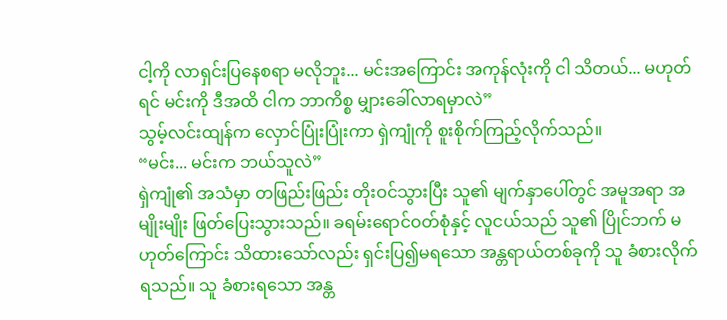ငါ့ကို လာရှင်းပြနေစရာ မလိုဘူး... မင်းအကြောင်း အကုန်လုံးကို ငါ သိတယ်... မဟုတ်ရင် မင်းကို ဒီအထိ ငါက ဘာကိစ္စ မျှားခေါ်လာရမှာလဲ”
သွမ့်လင်းထျန်က လှောင်ပြုံးပြုံးကာ ရှဲကျုံကို စူးစိုက်ကြည့်လိုက်သည်။
“မင်း... မင်းက ဘယ်သူလဲ”
ရှဲကျုံ၏ အသံမှာ တဖြည်းဖြည်း တိုးဝင်သွားပြီး သူ၏ မျက်နှာပေါ်တွင် အမူအရာ အမျိုးမျိုး ဖြတ်ပြေးသွားသည်။ ခရမ်းရောင်ဝတ်စုံနှင့် လူငယ်သည် သူ၏ ပြိုင်ဘက် မဟုတ်ကြောင်း သိထားသော်လည်း ရှင်းပြ၍မရသော အန္တရာယ်တစ်ခုကို သူ ခံစားလိုက်ရသည်။ သူ ခံစားရသော အန္တ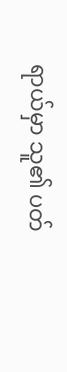ရာယ်မှာ သူ၏ ပတ်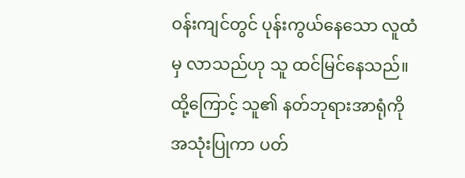ဝန်းကျင်တွင် ပုန်းကွယ်နေသော လူထံမှ လာသည်ဟု သူ ထင်မြင်နေသည်။ ထို့ကြောင့် သူ၏ နတ်ဘုရားအာရုံကို အသုံးပြုကာ ပတ်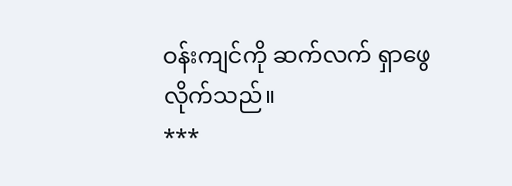ဝန်းကျင်ကို ဆက်လက် ရှာဖွေလိုက်သည်။
***